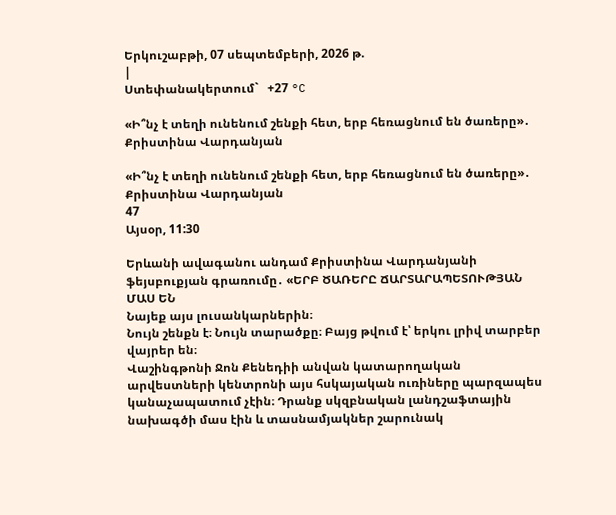Երկուշաբթի, 07 սեպտեմբերի, 2026 թ.
|
Ստեփանակերտում`   +27 °C

«Ի՞նչ է տեղի ունենում շենքի հետ, երբ հեռացնում են ծառերը»․ Քրիստինա Վարդանյան

«Ի՞նչ է տեղի ունենում շենքի հետ, երբ հեռացնում են ծառերը»․ Քրիստինա Վարդանյան
47
Այսօր, 11:30

Երևանի ավագանու անդամ Քրիստինա Վարդանյանի ֆեյսբուքյան գրառումը․ «ԵՐԲ ԾԱՌԵՐԸ ՃԱՐՏԱՐԱՊԵՏՈՒԹՅԱՆ ՄԱՍ ԵՆ
Նայեք այս լուսանկարներին։
Նույն շենքն է։ Նույն տարածքը։ Բայց թվում է՝ երկու լրիվ տարբեր վայրեր են։
Վաշինգթոնի Ջոն Քենեդիի անվան կատարողական արվեստների կենտրոնի այս հսկայական ուռիները պարզապես կանաչապատում չէին։ Դրանք սկզբնական լանդշաֆտային նախագծի մաս էին և տասնամյակներ շարունակ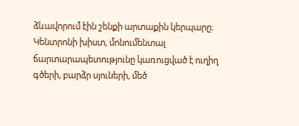ձևավորում էին շենքի արտաքին կերպարը։
Կենտրոնի խիստ, մոնումենտալ ճարտարապետությունը կառուցված է ուղիղ գծերի, բարձր սյուների, մեծ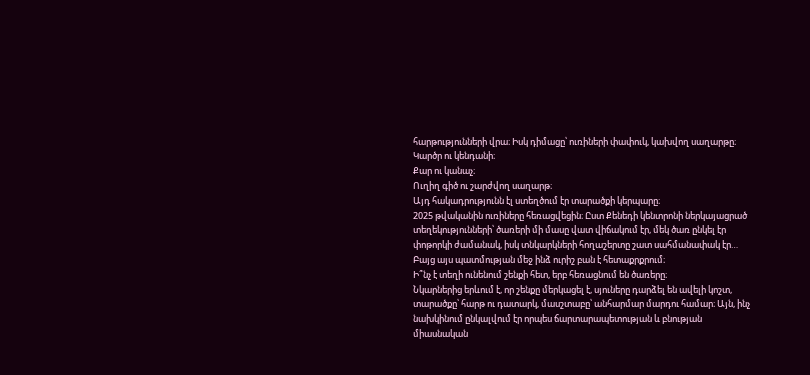հարթությունների վրա։ Իսկ դիմացը՝ ուռիների փափուկ, կախվող սաղարթը։
Կարծր ու կենդանի։
Քար ու կանաչ։
Ուղիղ գիծ ու շարժվող սաղարթ։
Այդ հակադրությունն էլ ստեղծում էր տարածքի կերպարը։
2025 թվականին ուռիները հեռացվեցին։ Ըստ Քենեդի կենտրոնի ներկայացրած տեղեկությունների՝ ծառերի մի մասը վատ վիճակում էր, մեկ ծառ ընկել էր փոթորկի ժամանակ, իսկ տնկարկների հողաշերտը շատ սահմանափակ էր…
Բայց այս պատմության մեջ ինձ ուրիշ բան է հետաքրքրում։
Ի՞նչ է տեղի ունենում շենքի հետ, երբ հեռացնում են ծառերը։
Նկարներից երևում է, որ շենքը մերկացել է, սյուները դարձել են ավելի կոշտ, տարածքը՝ հարթ ու դատարկ, մասշտաբը՝ անհարմար մարդու համար։ Այն, ինչ նախկինում ընկալվում էր որպես ճարտարապետության և բնության միասնական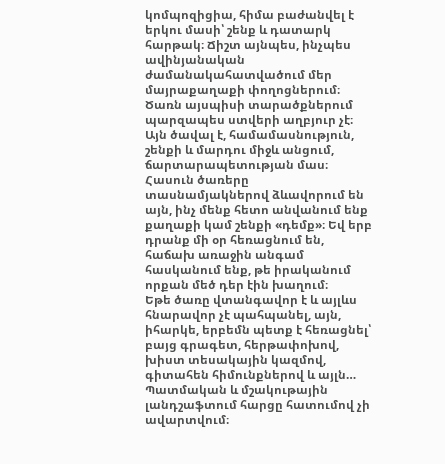կոմպոզիցիա, հիմա բաժանվել է երկու մասի՝ շենք և դատարկ հարթակ։ Ճիշտ այնպես, ինչպես ավինյանական ժամանակահատվածում մեր մայրաքաղաքի փողոցներում։
Ծառն այսպիսի տարածքներում պարզապես ստվերի աղբյուր չէ։
Այն ծավալ է, համամասնություն, շենքի և մարդու միջև անցում, ճարտարապետության մաս։
Հասուն ծառերը տասնամյակներով ձևավորում են այն, ինչ մենք հետո անվանում ենք քաղաքի կամ շենքի «դեմք»։ Եվ երբ դրանք մի օր հեռացնում են, հաճախ առաջին անգամ հասկանում ենք, թե իրականում որքան մեծ դեր էին խաղում։
Եթե ծառը վտանգավոր է և այլևս հնարավոր չէ պահպանել, այն, իհարկե, երբեմն պետք է հեռացնել՝ բայց գրագետ, հերթափոխով, խիստ տեսակային կազմով, գիտահեն հիմունքներով և այլն…
Պատմական և մշակութային լանդշաֆտում հարցը հատումով չի ավարտվում։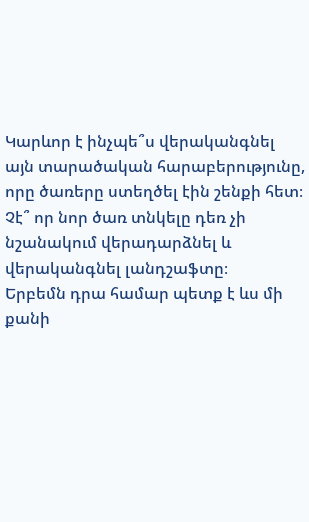Կարևոր է ինչպե՞ս վերականգնել այն տարածական հարաբերությունը, որը ծառերը ստեղծել էին շենքի հետ։
Չէ՞ որ նոր ծառ տնկելը դեռ չի նշանակում վերադարձնել և վերականգնել լանդշաֆտը։
Երբեմն դրա համար պետք է ևս մի քանի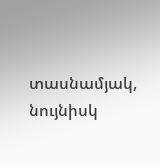տասնամյակ, նույնիսկ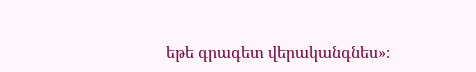եթե գրագետ վերականգնես»։